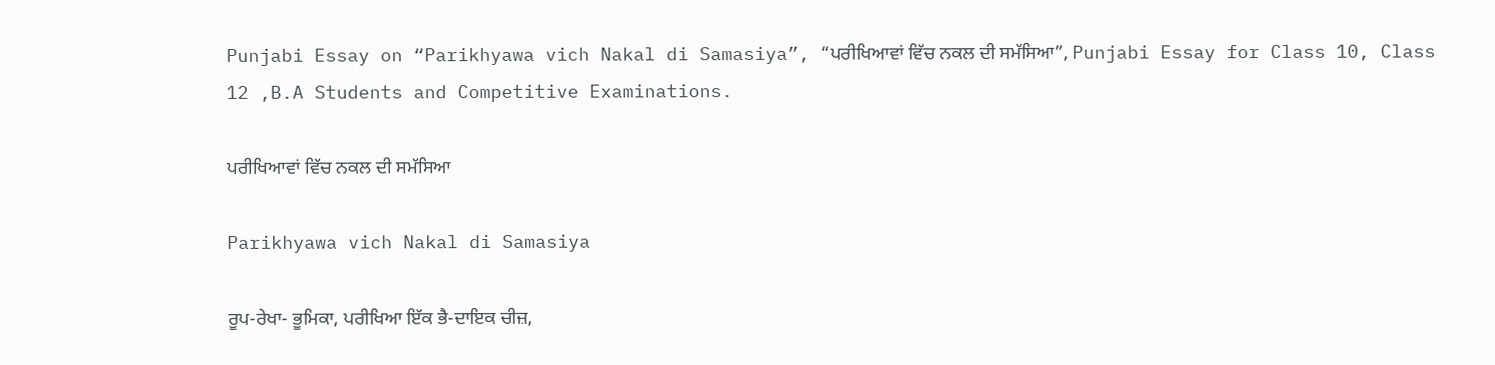Punjabi Essay on “Parikhyawa vich Nakal di Samasiya”, “ਪਰੀਖਿਆਵਾਂ ਵਿੱਚ ਨਕਲ ਦੀ ਸਮੱਸਿਆ”, Punjabi Essay for Class 10, Class 12 ,B.A Students and Competitive Examinations.

ਪਰੀਖਿਆਵਾਂ ਵਿੱਚ ਨਕਲ ਦੀ ਸਮੱਸਿਆ

Parikhyawa vich Nakal di Samasiya

ਰੂਪ-ਰੇਖਾ- ਭੂਮਿਕਾ, ਪਰੀਖਿਆ ਇੱਕ ਭੈ-ਦਾਇਕ ਚੀਜ਼,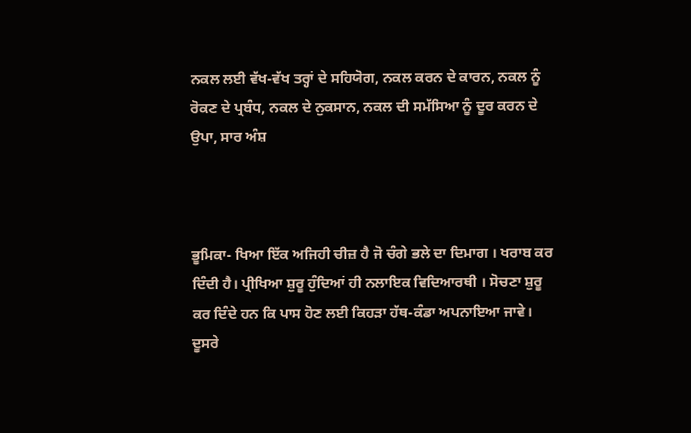ਨਕਲ ਲਈ ਵੱਖ-ਵੱਖ ਤਰ੍ਹਾਂ ਦੇ ਸਹਿਯੋਗ, ਨਕਲ ਕਰਨ ਦੇ ਕਾਰਨ, ਨਕਲ ਨੂੰ ਰੋਕਣ ਦੇ ਪ੍ਰਬੰਧ, ਨਕਲ ਦੇ ਨੁਕਸਾਨ, ਨਕਲ ਦੀ ਸਮੱਸਿਆ ਨੂੰ ਦੂਰ ਕਰਨ ਦੇ ਉਪਾ, ਸਾਰ ਅੰਸ਼



ਭੂਮਿਕਾ- ਖਿਆ ਇੱਕ ਅਜਿਹੀ ਚੀਜ਼ ਹੈ ਜੋ ਚੰਗੇ ਭਲੇ ਦਾ ਦਿਮਾਗ । ਖਰਾਬ ਕਰ ਦਿੰਦੀ ਹੈ। ਪ੍ਰੀਖਿਆ ਸ਼ੁਰੂ ਹੁੰਦਿਆਂ ਹੀ ਨਲਾਇਕ ਵਿਦਿਆਰਥੀ । ਸੋਚਣਾ ਸ਼ੁਰੂ ਕਰ ਦਿੰਦੇ ਹਨ ਕਿ ਪਾਸ ਹੋਣ ਲਈ ਕਿਹੜਾ ਹੱਥ-ਕੰਡਾ ਅਪਨਾਇਆ ਜਾਵੇ। ਦੂਸਰੇ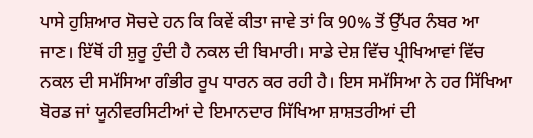ਪਾਸੇ ਹੁਸ਼ਿਆਰ ਸੋਚਦੇ ਹਨ ਕਿ ਕਿਵੇਂ ਕੀਤਾ ਜਾਵੇ ਤਾਂ ਕਿ 90% ਤੋਂ ਉੱਪਰ ਨੰਬਰ ਆ ਜਾਣ। ਇੱਥੋਂ ਹੀ ਸ਼ੁਰੂ ਹੁੰਦੀ ਹੈ ਨਕਲ ਦੀ ਬਿਮਾਰੀ। ਸਾਡੇ ਦੇਸ਼ ਵਿੱਚ ਪ੍ਰੀਖਿਆਵਾਂ ਵਿੱਚ ਨਕਲ ਦੀ ਸਮੱਸਿਆ ਗੰਭੀਰ ਰੂਪ ਧਾਰਨ ਕਰ ਰਹੀ ਹੈ। ਇਸ ਸਮੱਸਿਆ ਨੇ ਹਰ ਸਿੱਖਿਆ ਬੋਰਡ ਜਾਂ ਯੂਨੀਵਰਸਿਟੀਆਂ ਦੇ ਇਮਾਨਦਾਰ ਸਿੱਖਿਆ ਸ਼ਾਸ਼ਤਰੀਆਂ ਦੀ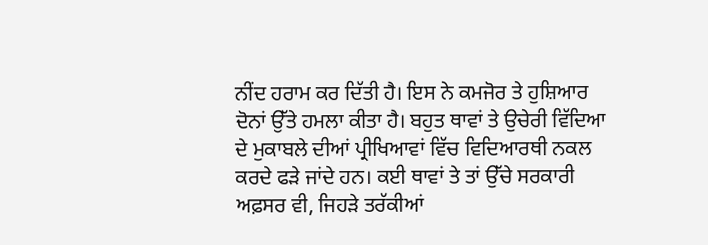ਨੀਂਦ ਹਰਾਮ ਕਰ ਦਿੱਤੀ ਹੈ। ਇਸ ਨੇ ਕਮਜੋਰ ਤੇ ਹੁਸ਼ਿਆਰ ਦੋਨਾਂ ਉੱਤੇ ਹਮਲਾ ਕੀਤਾ ਹੈ। ਬਹੁਤ ਥਾਵਾਂ ਤੇ ਉਚੇਰੀ ਵਿੱਦਿਆ ਦੇ ਮੁਕਾਬਲੇ ਦੀਆਂ ਪ੍ਰੀਖਿਆਵਾਂ ਵਿੱਚ ਵਿਦਿਆਰਥੀ ਨਕਲ ਕਰਦੇ ਫੜੇ ਜਾਂਦੇ ਹਨ। ਕਈ ਥਾਵਾਂ ਤੇ ਤਾਂ ਉੱਚੇ ਸਰਕਾਰੀ ਅਫ਼ਸਰ ਵੀ, ਜਿਹੜੇ ਤਰੱਕੀਆਂ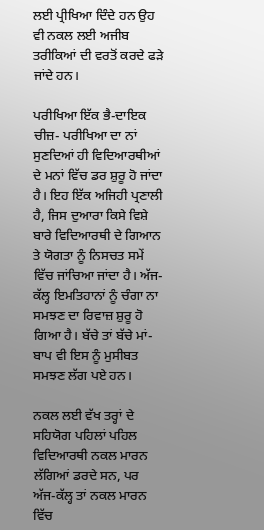ਲਈ ਪ੍ਰੀਖਿਆ ਦਿੰਦੇ ਹਨ ਉਹ ਵੀ ਨਕਲ ਲਈ ਅਜੀਬ ਤਰੀਕਿਆਂ ਦੀ ਵਰਤੋਂ ਕਰਦੇ ਫੜੇ ਜਾਂਦੇ ਹਨ।

ਪਰੀਖਿਆ ਇੱਕ ਭੈ-ਦਾਇਕ ਚੀਜ਼- ਪਰੀਖਿਆ ਦਾ ਨਾਂ ਸੁਣਦਿਆਂ ਹੀ ਵਿਦਿਆਰਥੀਆਂ ਦੇ ਮਨਾਂ ਵਿੱਚ ਡਰ ਸ਼ੁਰੂ ਹੋ ਜਾਂਦਾ ਹੈ। ਇਹ ਇੱਕ ਅਜਿਹੀ ਪ੍ਰਣਾਲੀ ਹੈ, ਜਿਸ ਦੁਆਰਾ ਕਿਸੇ ਵਿਸ਼ੇ ਬਾਰੇ ਵਿਦਿਆਰਥੀ ਦੇ ਗਿਆਨ ਤੇ ਯੋਗਤਾ ਨੂੰ ਨਿਸਚਤ ਸਮੇਂ ਵਿੱਚ ਜਾਂਚਿਆ ਜਾਂਦਾ ਹੈ। ਅੱਜ-ਕੱਲ੍ਹ ਇਮਤਿਹਾਨਾਂ ਨੂੰ ਚੰਗਾ ਨਾ ਸਮਝਣ ਦਾ ਰਿਵਾਜ਼ ਸ਼ੁਰੂ ਹੋ ਗਿਆ ਹੈ। ਬੱਚੇ ਤਾਂ ਬੱਚੇ ਮਾਂ-ਬਾਪ ਵੀ ਇਸ ਨੂੰ ਮੁਸੀਬਤ ਸਮਝਣ ਲੱਗ ਪਏ ਹਨ।

ਨਕਲ ਲਈ ਵੱਖ ਤਰ੍ਹਾਂ ਦੇ ਸਹਿਯੋਗ ਪਹਿਲਾਂ ਪਹਿਲ ਵਿਦਿਆਰਥੀ ਨਕਲ ਮਾਰਨ ਲੱਗਿਆਂ ਡਰਦੇ ਸਨ, ਪਰ ਅੱਜ-ਕੱਲ੍ਹ ਤਾਂ ਨਕਲ ਮਾਰਨ ਵਿੱਚ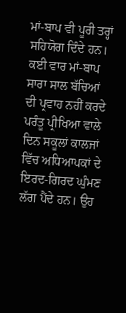ਮਾਂ-ਬਾਪ ਵੀ ਪੂਰੀ ਤਰ੍ਹਾਂ ਸਹਿਯੋਗ ਦਿੰਦੇ ਹਨ। ਕਈ ਵਾਰ ਮਾਂ-ਬਾਪ ਸਾਰਾ ਸਾਲ ਬੱਚਿਆਂ ਦੀ ਪ੍ਰਵਾਹ ਨਹੀਂ ਕਰਦੇ ਪਰੰਤੂ ਪ੍ਰੀਖਿਆ ਵਾਲੇ ਦਿਨ ਸਕੂਲਾਂ ਕਾਲਜਾਂ ਵਿੱਚ ਅਧਿਆਪਕਾਂ ਦੇ ਇਰਦ-ਗਿਰਦ ਘੁੰਮਣ ਲੱਗ ਪੈਂਦੇ ਹਨ। ਉਹ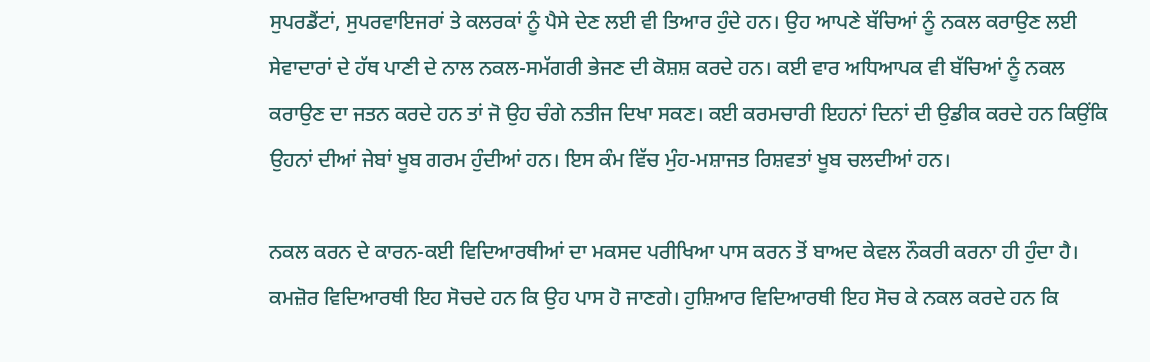ਸੁਪਰਡੈਂਟਾਂ, ਸੁਪਰਵਾਇਜਰਾਂ ਤੇ ਕਲਰਕਾਂ ਨੂੰ ਪੈਸੇ ਦੇਣ ਲਈ ਵੀ ਤਿਆਰ ਹੁੰਦੇ ਹਨ। ਉਹ ਆਪਣੇ ਬੱਚਿਆਂ ਨੂੰ ਨਕਲ ਕਰਾਉਣ ਲਈ ਸੇਵਾਦਾਰਾਂ ਦੇ ਹੱਥ ਪਾਣੀ ਦੇ ਨਾਲ ਨਕਲ-ਸਮੱਗਰੀ ਭੇਜਣ ਦੀ ਕੋਸ਼ਸ਼ ਕਰਦੇ ਹਨ। ਕਈ ਵਾਰ ਅਧਿਆਪਕ ਵੀ ਬੱਚਿਆਂ ਨੂੰ ਨਕਲ ਕਰਾਉਣ ਦਾ ਜਤਨ ਕਰਦੇ ਹਨ ਤਾਂ ਜੋ ਉਹ ਚੰਗੇ ਨਤੀਜ ਦਿਖਾ ਸਕਣ। ਕਈ ਕਰਮਚਾਰੀ ਇਹਨਾਂ ਦਿਨਾਂ ਦੀ ਉਡੀਕ ਕਰਦੇ ਹਨ ਕਿਉਂਕਿ ਉਹਨਾਂ ਦੀਆਂ ਜੇਬਾਂ ਖੂਬ ਗਰਮ ਹੁੰਦੀਆਂ ਹਨ। ਇਸ ਕੰਮ ਵਿੱਚ ਮੁੰਹ-ਮਸ਼ਾਜਤ ਰਿਸ਼ਵਤਾਂ ਖੂਬ ਚਲਦੀਆਂ ਹਨ।

ਨਕਲ ਕਰਨ ਦੇ ਕਾਰਨ-ਕਈ ਵਿਦਿਆਰਥੀਆਂ ਦਾ ਮਕਸਦ ਪਰੀਖਿਆ ਪਾਸ ਕਰਨ ਤੋਂ ਬਾਅਦ ਕੇਵਲ ਨੌਕਰੀ ਕਰਨਾ ਹੀ ਹੁੰਦਾ ਹੈ। ਕਮਜ਼ੋਰ ਵਿਦਿਆਰਥੀ ਇਹ ਸੋਚਦੇ ਹਨ ਕਿ ਉਹ ਪਾਸ ਹੋ ਜਾਣਗੇ। ਹੁਸ਼ਿਆਰ ਵਿਦਿਆਰਥੀ ਇਹ ਸੋਚ ਕੇ ਨਕਲ ਕਰਦੇ ਹਨ ਕਿ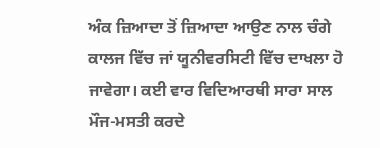ਅੰਕ ਜ਼ਿਆਦਾ ਤੋਂ ਜ਼ਿਆਦਾ ਆਉਣ ਨਾਲ ਚੰਗੇ ਕਾਲਜ ਵਿੱਚ ਜਾਂ ਯੂਨੀਵਰਸਿਟੀ ਵਿੱਚ ਦਾਖਲਾ ਹੋ ਜਾਵੇਗਾ। ਕਈ ਵਾਰ ਵਿਦਿਆਰਥੀ ਸਾਰਾ ਸਾਲ ਮੌਜ-ਮਸਤੀ ਕਰਦੇ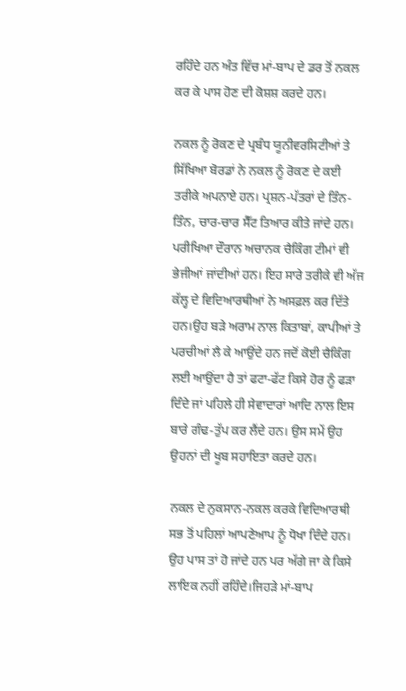ਰਹਿੰਦੇ ਹਨ ਅੰਤ ਵਿੱਚ ਮਾਂ-ਬਾਪ ਦੇ ਡਰ ਤੋਂ ਨਕਲ ਕਰ ਕੇ ਪਾਸ ਹੋਣ ਦੀ ਕੋਸ਼ਸ਼ ਕਰਦੇ ਹਨ।

ਨਕਲ ਨੂੰ ਰੋਕਣ ਦੇ ਪ੍ਰਬੰਧ ਯੂਨੀਵਰਸਿਟੀਆਂ ਤੇ ਸਿੱਖਿਆ ਬੋਰਡਾਂ ਨੇ ਨਕਲ ਨੂੰ ਰੋਕਣ ਦੇ ਕਈ ਤਰੀਕੇ ਅਪਨਾਏ ਹਨ। ਪ੍ਰਸ਼ਨ-ਪੱਤਰਾਂ ਦੇ ਤਿੰਨ-ਤਿੰਨ, ਚਾਰ-ਚਾਰ ਸੈੱਟ ਤਿਆਰ ਕੀਤੇ ਜਾਂਦੇ ਹਨ। ਪਰੀਖਿਆ ਦੌਰਾਨ ਅਚਾਨਕ ਚੈਕਿੰਗ ਟੀਮਾਂ ਵੀ ਭੇਜੀਆਂ ਜਾਂਦੀਆਂ ਹਨ। ਇਹ ਸਾਰੇ ਤਰੀਕੇ ਵੀ ਅੱਜ ਕੱਲ੍ਹ ਦੇ ਵਿਦਿਆਰਥੀਆਂ ਨੇ ਅਸਫ਼ਲ ਕਰ ਦਿੱਤੇ ਹਨ।ਉਹ ਬੜੇ ਅਰਾਮ ਨਾਲ ਕਿਤਾਬਾਂ, ਕਾਪੀਆਂ ਤੇ ਪਰਚੀਆਂ ਲੈ ਕੇ ਆਉਂਦੇ ਹਨ ਜਦੋਂ ਕੋਈ ਚੈਕਿੰਗ ਲਈ ਆਉਂਦਾ ਹੈ ਤਾਂ ਫਟਾ-ਫੱਟ ਕਿਸੇ ਹੋਰ ਨੂੰ ਫੜਾ ਦਿੰਦੇ ਜਾਂ ਪਹਿਲੇ ਹੀ ਸੇਵਾਦਾਰਾਂ ਆਦਿ ਨਾਲ ਇਸ ਬਾਰੇ ਗੰਢ-ਤੁੱਪ ਕਰ ਲੈਂਦੇ ਹਨ। ਉਸ ਸਮੇਂ ਉਹ ਉਹਨਾਂ ਦੀ ਖੂਬ ਸਹਾਇਤਾ ਕਰਦੇ ਹਨ।

ਨਕਲ ਦੇ ਨੁਕਸਾਨ-ਨਕਲ ਕਰਕੇ ਵਿਦਿਆਰਥੀ ਸਭ ਤੋਂ ਪਹਿਲਾਂ ਆਪਣੇਆਪ ਨੂੰ ਧੋਖਾ ਦਿੰਦੇ ਹਨ। ਉਹ ਪਾਸ ਤਾਂ ਹੋ ਜਾਂਦੇ ਹਨ ਪਰ ਅੱਗੇ ਜਾ ਕੇ ਕਿਸੇ ਲਾਇਕ ਨਹੀਂ ਰਹਿੰਦੇ।ਜਿਹੜੇ ਮਾਂ-ਬਾਪ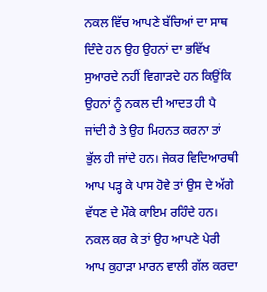ਨਕਲ ਵਿੱਚ ਆਪਣੇ ਬੱਚਿਆਂ ਦਾ ਸਾਥ ਦਿੰਦੇ ਹਨ ਉਹ ਉਹਨਾਂ ਦਾ ਭਵਿੱਖ ਸੁਆਰਦੇ ਨਹੀਂ ਵਿਗਾੜਦੇ ਹਨ ਕਿਉਂਕਿ ਉਹਨਾਂ ਨੂੰ ਨਕਲ ਦੀ ਆਦਤ ਹੀ ਪੈ ਜਾਂਦੀ ਹੈ ਤੇ ਉਹ ਮਿਹਨਤ ਕਰਨਾ ਤਾਂ ਭੁੱਲ ਹੀ ਜਾਂਦੇ ਹਨ। ਜੇਕਰ ਵਿਦਿਆਰਥੀ ਆਪ ਪੜ੍ਹ ਕੇ ਪਾਸ ਹੋਵੇ ਤਾਂ ਉਸ ਦੇ ਅੱਗੇ ਵੱਧਣ ਦੇ ਮੌਕੇ ਕਾਇਮ ਰਹਿੰਦੇ ਹਨ। ਨਕਲ ਕਰ ਕੇ ਤਾਂ ਉਹ ਆਪਣੇ ਪੇਰੀ ਆਪ ਕੁਹਾੜਾ ਮਾਰਨ ਵਾਲੀ ਗੱਲ ਕਰਦਾ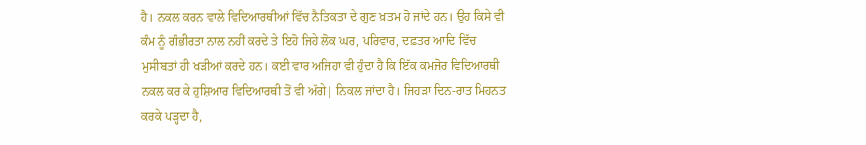ਹੈ। ਨਕਲ ਕਰਨ ਵਾਲੇ ਵਿਦਿਆਰਥੀਆਂ ਵਿੱਚ ਨੈਤਿਕਤਾ ਦੇ ਗੁਣ ਖ਼ਤਮ ਹੋ ਜਾਂਦੇ ਹਨ। ਉਹ ਕਿਸੇ ਵੀ ਕੰਮ ਨੂੰ ਗੰਭੀਰਤਾ ਨਾਲ ਨਹੀਂ ਕਰਦੇ ਤੇ ਇਹੋ ਜਿਹੇ ਲੋਕ ਘਰ, ਪਰਿਵਾਰ, ਦਫ਼ਤਰ ਆਦਿ ਵਿੱਚ ਮੁਸੀਬਤਾਂ ਹੀ ਖੜੀਆਂ ਕਰਦੇ ਹਨ। ਕਈ ਵਾਰ ਅਜਿਹਾ ਵੀ ਹੁੰਦਾ ਹੈ ਕਿ ਇੱਕ ਕਮਜੋਰ ਵਿਦਿਆਰਥੀ ਨਕਲ ਕਰ ਕੇ ਹੁਸ਼ਿਆਰ ਵਿਦਿਆਰਥੀ ਤੋਂ ਵੀ ਅੱਗੇ| ਨਿਕਲ ਜਾਂਦਾ ਹੈ। ਜਿਹੜਾ ਦਿਨ-ਰਾਤ ਮਿਹਨਤ ਕਰਕੇ ਪੜ੍ਹਦਾ ਹੈ,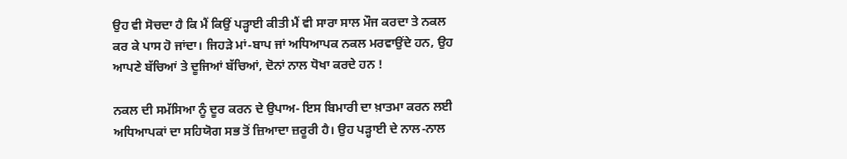ਉਹ ਵੀ ਸੋਚਦਾ ਹੈ ਕਿ ਮੈਂ ਕਿਉਂ ਪੜ੍ਹਾਈ ਕੀਤੀ ਮੈਂ ਵੀ ਸਾਰਾ ਸਾਲ ਮੌਜ ਕਰਦਾ ਤੇ ਨਕਲ ਕਰ ਕੇ ਪਾਸ ਹੋ ਜਾਂਦਾ। ਜਿਹੜੇ ਮਾਂ-ਬਾਪ ਜਾਂ ਅਧਿਆਪਕ ਨਕਲ ਮਰਵਾਉਂਦੇ ਹਨ, ਉਹ ਆਪਣੇ ਬੱਚਿਆਂ ਤੇ ਦੂਜਿਆਂ ਬੱਚਿਆਂ, ਦੋਨਾਂ ਨਾਲ ਧੋਖਾ ਕਰਦੇ ਹਨ !

ਨਕਲ ਦੀ ਸਮੱਸਿਆ ਨੂੰ ਦੂਰ ਕਰਨ ਦੇ ਉਪਾਅ- ਇਸ ਬਿਮਾਰੀ ਦਾ ਖ਼ਾਤਮਾ ਕਰਨ ਲਈ ਅਧਿਆਪਕਾਂ ਦਾ ਸਹਿਯੋਗ ਸਭ ਤੋਂ ਜ਼ਿਆਦਾ ਜ਼ਰੂਰੀ ਹੈ। ਉਹ ਪੜ੍ਹਾਈ ਦੇ ਨਾਲ-ਨਾਲ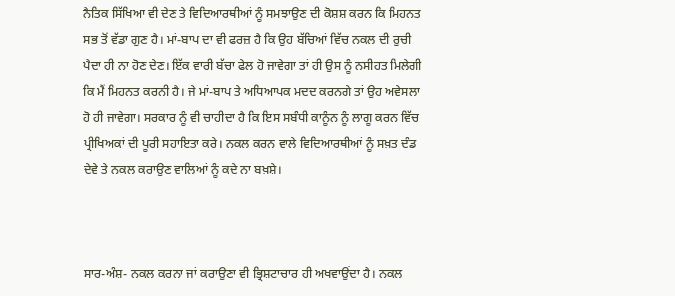ਨੈਤਿਕ ਸਿੱਖਿਆ ਵੀ ਦੇਣ ਤੇ ਵਿਦਿਆਰਥੀਆਂ ਨੂੰ ਸਮਝਾਉਣ ਦੀ ਕੋਸ਼ਸ਼ ਕਰਨ ਕਿ ਮਿਹਨਤ ਸਭ ਤੋਂ ਵੱਡਾ ਗੁਣ ਹੈ। ਮਾਂ-ਬਾਪ ਦਾ ਵੀ ਫਰਜ਼ ਹੈ ਕਿ ਉਹ ਬੱਚਿਆਂ ਵਿੱਚ ਨਕਲ ਦੀ ਰੁਚੀ ਪੈਦਾ ਹੀ ਨਾ ਹੋਣ ਦੇਣ। ਇੱਕ ਵਾਰੀ ਬੱਚਾ ਫੇਲ ਹੋ ਜਾਵੇਗਾ ਤਾਂ ਹੀ ਉਸ ਨੂੰ ਨਸੀਹਤ ਮਿਲੇਗੀ ਕਿ ਮੈਂ ਮਿਹਨਤ ਕਰਨੀ ਹੈ। ਜੇ ਮਾਂ-ਬਾਪ ਤੇ ਅਧਿਆਪਕ ਮਦਦ ਕਰਨਗੇ ਤਾਂ ਉਹ ਅਵੇਸਲਾ ਹੋ ਹੀ ਜਾਵੇਗਾ। ਸਰਕਾਰ ਨੂੰ ਵੀ ਚਾਹੀਦਾ ਹੈ ਕਿ ਇਸ ਸਬੰਧੀ ਕਾਨੂੰਨ ਨੂੰ ਲਾਗੂ ਕਰਨ ਵਿੱਚ ਪ੍ਰੀਖਿਅਕਾਂ ਦੀ ਪੂਰੀ ਸਹਾਇਤਾ ਕਰੇ। ਨਕਲ ਕਰਨ ਵਾਲੇ ਵਿਦਿਆਰਥੀਆਂ ਨੂੰ ਸਖ਼ਤ ਦੰਡ ਦੇਵੇ ਤੇ ਨਕਲ ਕਰਾਉਣ ਵਾਲਿਆਂ ਨੂੰ ਕਦੇ ਨਾ ਬਖ਼ਸ਼ੇ।



ਸਾਰ-ਅੰਸ਼- ਨਕਲ ਕਰਨਾ ਜਾਂ ਕਰਾਉਣਾ ਵੀ ਭ੍ਰਿਸ਼ਟਾਚਾਰ ਹੀ ਅਖਵਾਉਂਦਾ ਹੈ। ਨਕਲ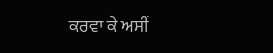ਕਰਵਾ ਕੇ ਅਸੀਂ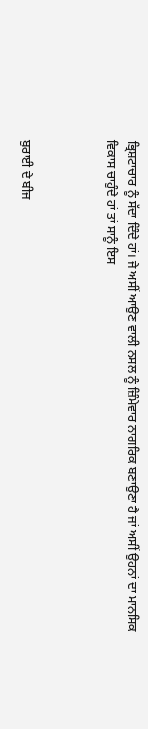ਭ੍ਰਿਸ਼ਟਾਚਾਰ ਨੂੰ ਸੱਦਾ ਦਿੰਦੇ ਹਾਂ। ਜੇ ਅਸੀਂ ਆਉਣ ਵਾਲੀ ਨਸਲ ਨੂੰ ਜ਼ਿੰਮੇਵਾਰ ਨਾਗਰਿਕ ਬਣਾਉਣਾ ਹੈ ਜਾਂ ਅਸੀਂ ਉਹਨਾਂ ਦਾ ਮਾਨਸਿਕ ਵਿਕਾਸ ਚਾਹੁੰਦੇ ਹਾਂ ਤਾਂ ਸਾਨੂੰ ਇਸ



ਬੁਰਾਈ ਦੇ ਬੀਜ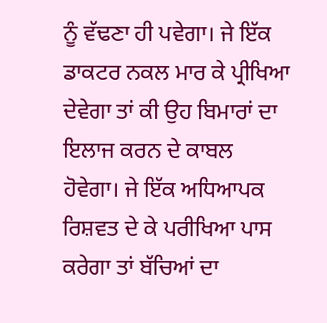ਨੂੰ ਵੱਢਣਾ ਹੀ ਪਵੇਗਾ। ਜੇ ਇੱਕ ਡਾਕਟਰ ਨਕਲ ਮਾਰ ਕੇ ਪ੍ਰੀਖਿਆ ਦੇਵੇਗਾ ਤਾਂ ਕੀ ਉਹ ਬਿਮਾਰਾਂ ਦਾ ਇਲਾਜ ਕਰਨ ਦੇ ਕਾਬਲ ਹੋਵੇਗਾ। ਜੇ ਇੱਕ ਅਧਿਆਪਕ ਰਿਸ਼ਵਤ ਦੇ ਕੇ ਪਰੀਖਿਆ ਪਾਸ ਕਰੇਗਾ ਤਾਂ ਬੱਚਿਆਂ ਦਾ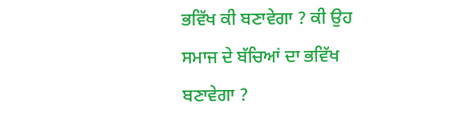ਭਵਿੱਖ ਕੀ ਬਣਾਵੇਗਾ ? ਕੀ ਉਹ ਸਮਾਜ ਦੇ ਬੱਚਿਆਂ ਦਾ ਭਵਿੱਖ ਬਣਾਵੇਗਾ ?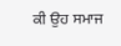ਕੀ ਉਹ ਸਮਾਜ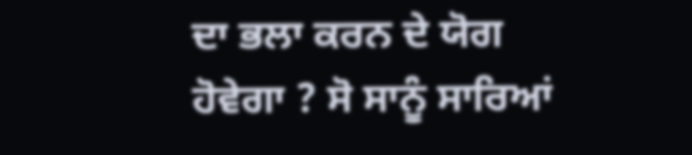ਦਾ ਭਲਾ ਕਰਨ ਦੇ ਯੋਗ ਹੋਵੇਗਾ ? ਸੋ ਸਾਨੂੰ ਸਾਰਿਆਂ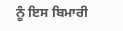ਨੂੰ ਇਸ ਬਿਮਾਰੀ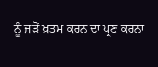ਨੂੰ ਜੜੋਂ ਖ਼ਤਮ ਕਰਨ ਦਾ ਪ੍ਰਣ ਕਰਨਾ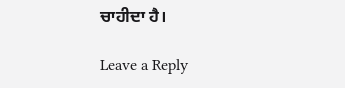ਚਾਹੀਦਾ ਹੈ।

Leave a Reply